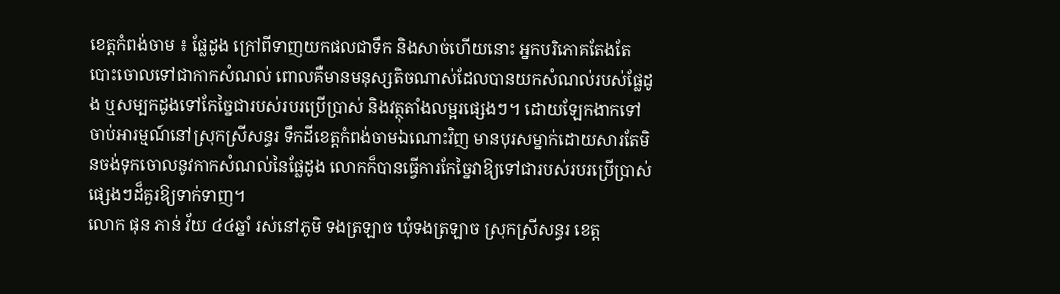ខេត្តកំពង់ចាម ៖ ផ្លែដូង ក្រៅពីទាញយកផលជាទឹក និងសាច់ហើយនោះ អ្នកបរិភោគតែងតែបោះចោលទៅជាកាកសំណល់ ពោលគឺមានមនុស្សតិចណាស់ដែលបានយកសំណល់របស់ផ្លែដូង ឬសម្បកដូងទៅកែច្នៃជារបស់របរប្រើប្រាស់ និងវត្ថុតាំងលម្អរផ្សេងៗ។ ដោយឡែកងាកទៅចាប់អារម្មណ៍នៅស្រុកស្រីសន្ធរ ទឹកដីខេត្តកំពង់ចាមឯណោះវិញ មានបុរសម្នាក់ដោយសារតែមិនចង់ទុកចោលនូវកាកសំណល់នៃផ្លែដូង លោកក៏បានធ្វើការកែច្នៃវាឱ្យទៅជារបស់របរប្រើប្រាស់ផ្សេងៗដ៏គួរឱ្យទាក់ទាញ។
លោក ផុន ភាន់ វ័យ ៤៤ឆ្នាំ រស់នៅភូមិ ទងត្រឡាច ឃុំទងត្រឡាច ស្រុកស្រីសន្ធរ ខេត្ត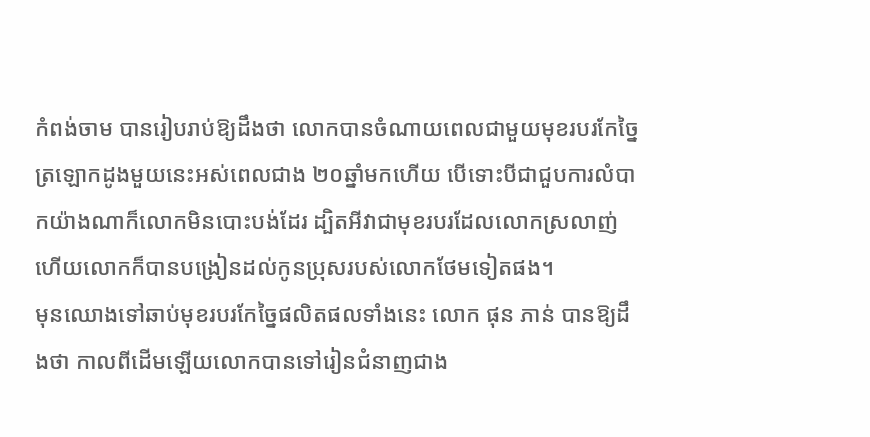កំពង់ចាម បានរៀបរាប់ឱ្យដឹងថា លោកបានចំណាយពេលជាមួយមុខរបរកែច្នៃត្រឡោកដូងមួយនេះអស់ពេលជាង ២០ឆ្នាំមកហើយ បើទោះបីជាជួបការលំបាកយ៉ាងណាក៏លោកមិនបោះបង់ដែរ ដ្បិតអីវាជាមុខរបរដែលលោកស្រលាញ់ ហើយលោកក៏បានបង្រៀនដល់កូនប្រុសរបស់លោកថែមទៀតផង។
មុនឈោងទៅឆាប់មុខរបរកែច្នៃផលិតផលទាំងនេះ លោក ផុន ភាន់ បានឱ្យដឹងថា កាលពីដើមឡើយលោកបានទៅរៀនជំនាញជាង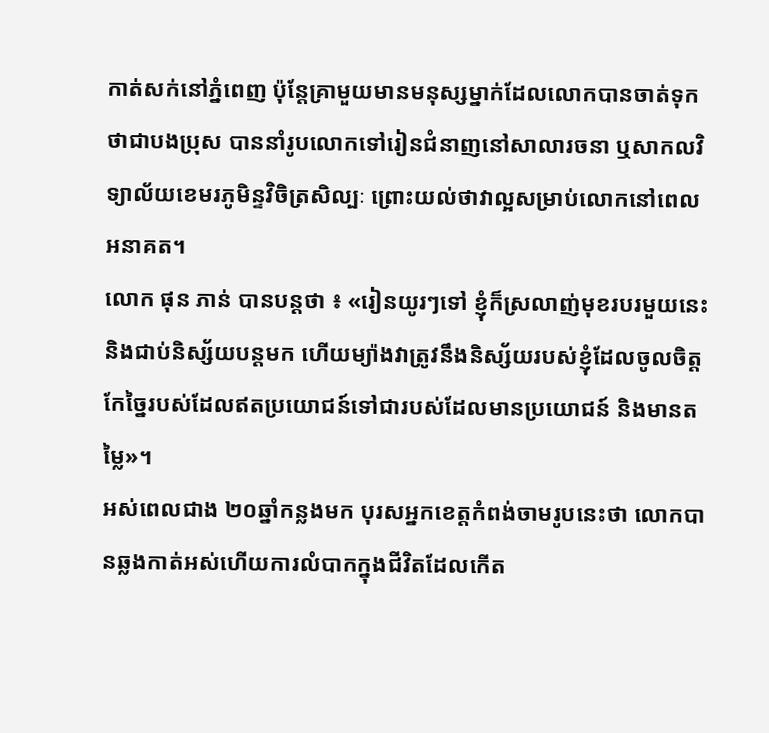កាត់សក់នៅភ្នំពេញ ប៉ុន្តែគ្រាមួយមានមនុស្សម្នាក់ដែលលោកបានចាត់ទុកថាជាបងប្រុស បាននាំរូបលោកទៅរៀនជំនាញនៅសាលារចនា ឬសាកលវិទ្យាល័យខេមរភូមិន្ទវិចិត្រសិល្បៈ ព្រោះយល់ថាវាល្អសម្រាប់លោកនៅពេលអនាគត។
លោក ផុន ភាន់ បានបន្តថា ៖ «រៀនយូរៗទៅ ខ្ញុំក៏ស្រលាញ់មុខរបរមួយនេះ និងជាប់និស្ស័យបន្តមក ហើយម្យ៉ាងវាត្រូវនឹងនិស្ស័យរបស់ខ្ញុំដែលចូលចិត្តកែច្នៃរបស់ដែលឥតប្រយោជន៍ទៅជារបស់ដែលមានប្រយោជន៍ និងមានតម្លៃ»។
អស់ពេលជាង ២០ឆ្នាំកន្លងមក បុរសអ្នកខេត្តកំពង់ចាមរូបនេះថា លោកបានឆ្លងកាត់អស់ហើយការលំបាកក្នុងជីវិតដែលកើត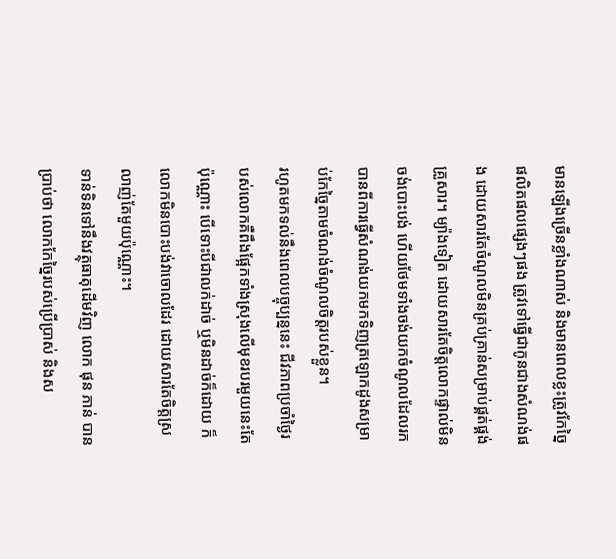មានឡើងច្រើនខ្លាំងណាស់ និងមានពេលខ្លះត្រូវកែច្នៃផលិតផលផ្សេងៗផង ត្រូវទៅធ្វើជាកូនជាងសំណង់ផង ដោយសារតែចំណូលមិនគ្រប់គ្រាន់សម្រាប់ផ្គត់ផ្គង់គ្រួសារ។ ម្យ៉ាងទៀត ដោយសារតែចិត្តលោកផ្ទាល់មិនចង់បោះបង់ ហើយថែមទាំងចង់យកចំណូលដែលរកបានពីការធ្វើសំណង់យកមកទិញត្រឡោកដូងសម្រាប់កែច្នៃតាមចំណង់ចំណូលចិត្តរបស់ខ្លួន។
រហូតមកទល់នឹងពេលបច្ចុប្បន្ននេះ ជីវភាពប្រចាំថ្ងៃរបស់លោកគឺពឹងផ្អែកទាំងស្រុងលើមុខរបរមួយនេះតែប៉ុណ្ណោះ បើទោះបីជាលក់ដាច់ ឬមិនដាច់ក៏ដោយ ក៏លោកមិនបោះបង់វាចោលដែរ ដោយសារតែចិត្តស្រលាញ់តែមួយប៉ុណ្ណោះ។
ទាន់ទិនទៅនឹងវត្ថុធាតុដើមវិញ លោក ផុន ភាន់ បានប្រាប់ថា លោកកែច្នៃរបស់ប្រើប្រាស់ និងស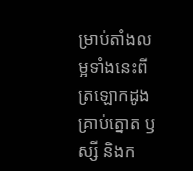ម្រាប់តាំងលម្អទាំងនេះពីត្រឡោកដូង គ្រាប់ត្នោត ឫស្សី និងក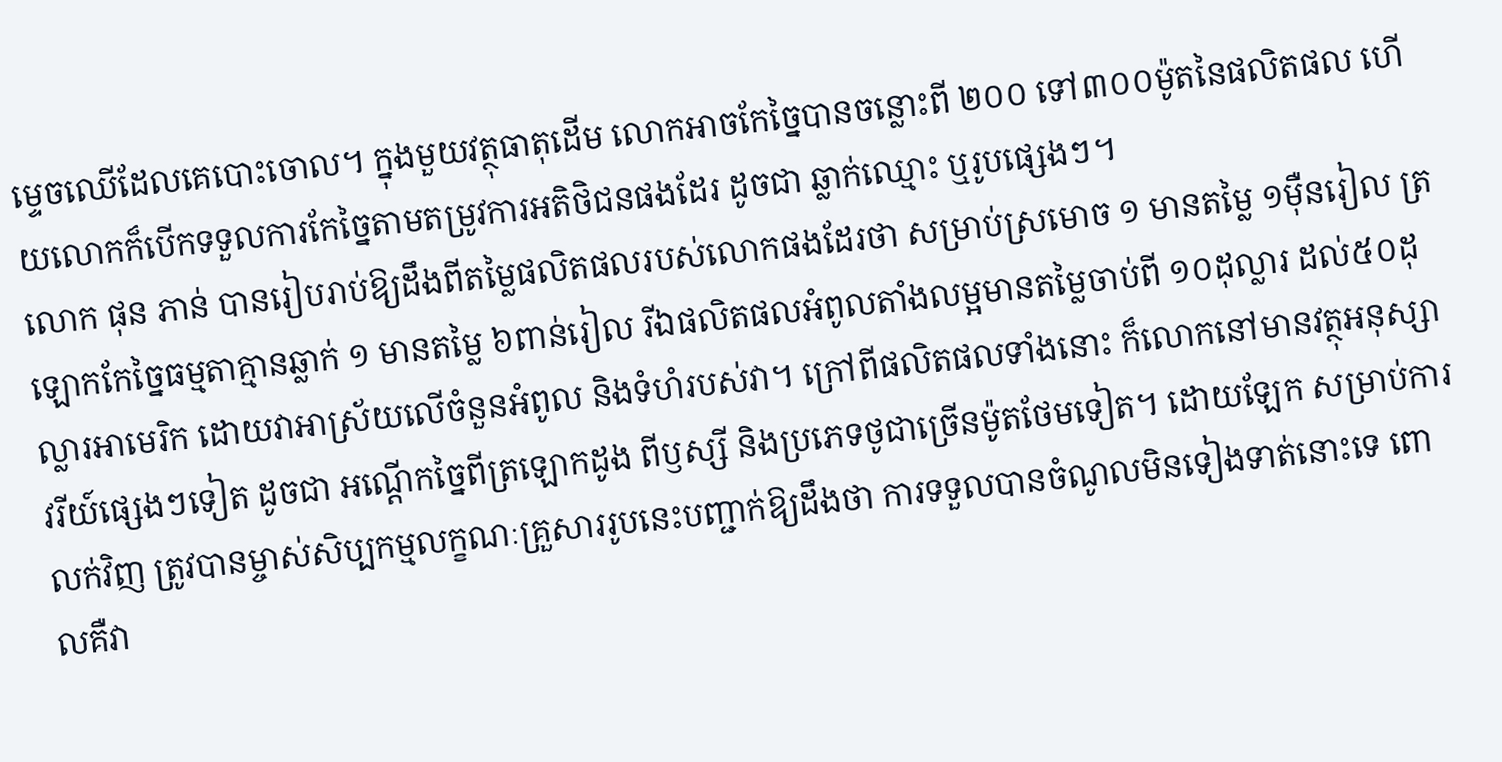ម្ទេចឈើដែលគេបោះចោល។ ក្នុងមួយវត្ថុធាតុដើម លោកអាចកែច្នៃបានចន្លោះពី ២០០ ទៅ៣០០ម៉ូតនៃផលិតផល ហើយលោកក៏បើកទទួលការកែច្នៃតាមតម្រូវការអតិថិជនផងដែរ ដូចជា ឆ្លាក់ឈ្មោះ ឬរូបផ្សេងៗ។
លោក ផុន ភាន់ បានរៀបរាប់ឱ្យដឹងពីតម្លៃផលិតផលរបស់លោកផងដែរថា សម្រាប់ស្រមោច ១ មានតម្លៃ ១ម៉ឺនរៀល ត្រឡោកកែច្នៃធម្មតាគ្មានឆ្លាក់ ១ មានតម្លៃ ៦ពាន់រៀល រីឯផលិតផលអំពូលតាំងលម្អមានតម្លៃចាប់ពី ១០ដុល្លារ ដល់៥០ដុល្លារអាមេរិក ដោយវាអាស្រ័យលើចំនួនអំពូល និងទំហំរបស់វា។ ក្រៅពីផលិតផលទាំងនោះ ក៏លោកនៅមានវត្ថុអនុស្សាវរីយ៍ផ្សេងៗទៀត ដូចជា អណ្ដើកច្នៃពីត្រឡោកដូង ពីឫស្សី និងប្រភេទថូជាច្រើនម៉ូតថែមទៀត។ ដោយឡែក សម្រាប់ការលក់វិញ ត្រូវបានម្ចាស់សិប្បកម្មលក្ខណៈគ្រួសាររូបនេះបញ្ជាក់ឱ្យដឹងថា ការទទួលបានចំណូលមិនទៀងទាត់នោះទេ ពោលគឺវា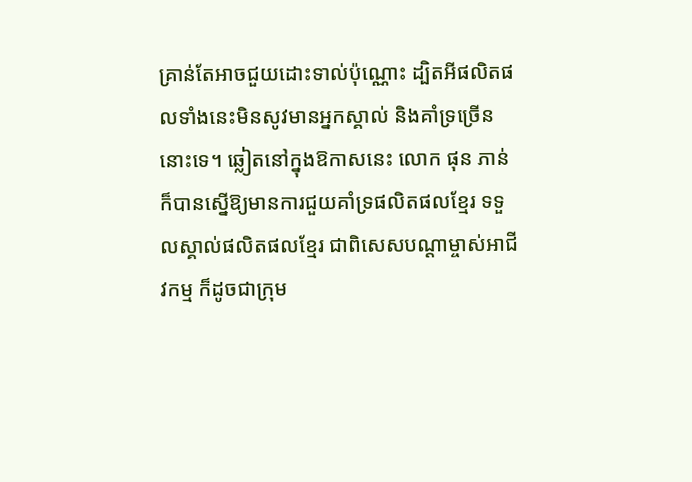គ្រាន់តែអាចជួយដោះទាល់ប៉ុណ្ណោះ ដ្បិតអីផលិតផលទាំងនេះមិនសូវមានអ្នកស្គាល់ និងគាំទ្រច្រើននោះទេ។ ឆ្លៀតនៅក្នុងឱកាសនេះ លោក ផុន ភាន់ ក៏បានស្នើឱ្យមានការជួយគាំទ្រផលិតផលខ្មែរ ទទួលស្គាល់ផលិតផលខ្មែរ ជាពិសេសបណ្តាម្ចាស់អាជីវកម្ម ក៏ដូចជាក្រុម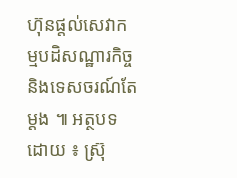ហ៊ុនផ្តល់សេវាកម្មបដិសណ្ឋារកិច្ច និងទេសចរណ៍តែម្ដង ៕ អត្ថបទដោយ ៖ ស្រ៊ុ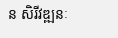ន សិរីវឌ្ឍនៈ